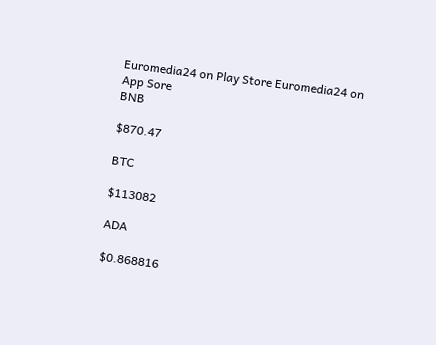Euromedia24 on Play Store Euromedia24 on App Sore
BNB

$870.47

BTC

$113082

ADA

$0.868816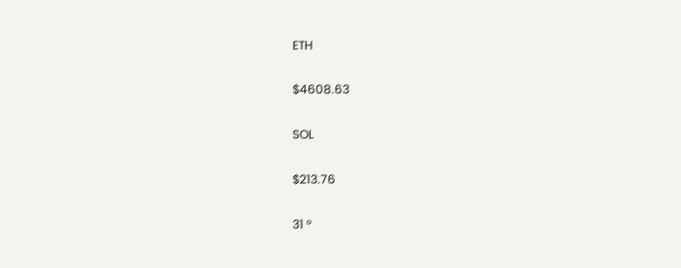ETH

$4608.63

SOL

$213.76

31 °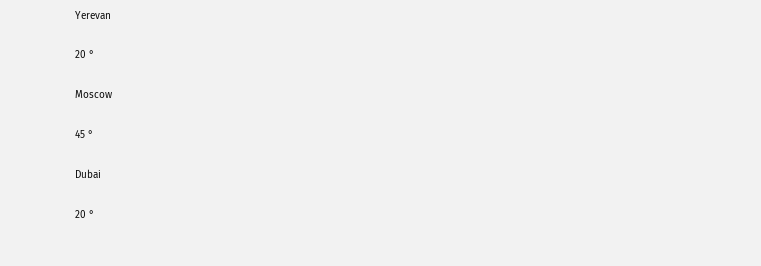Yerevan

20 °

Moscow

45 °

Dubai

20 °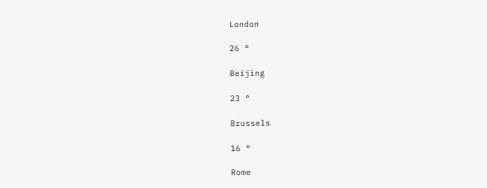London

26 °

Beijing

23 °

Brussels

16 °

Rome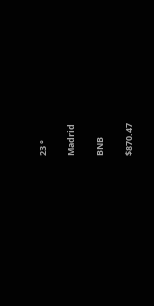23 °

Madrid

BNB

$870.47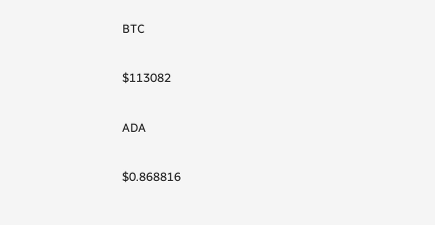BTC

$113082

ADA

$0.868816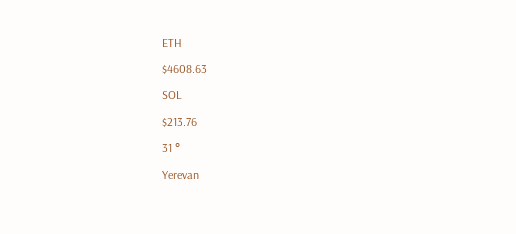ETH

$4608.63

SOL

$213.76

31 °

Yerevan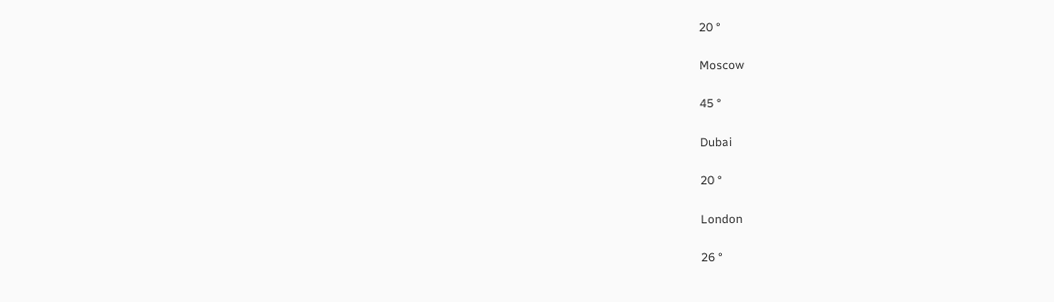20 °

Moscow

45 °

Dubai

20 °

London

26 °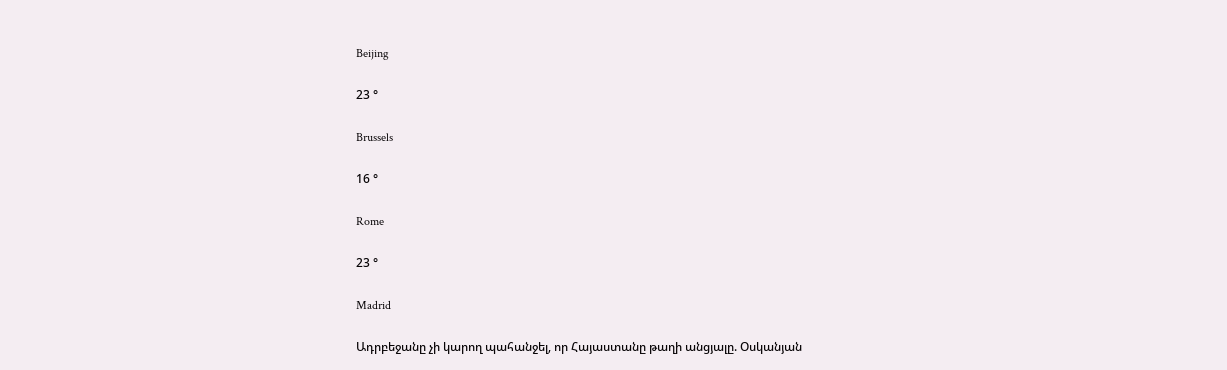Beijing

23 °

Brussels

16 °

Rome

23 °

Madrid

Ադրբեջանը չի կարող պահանջել, որ Հայաստանը թաղի անցյալը. Օսկանյան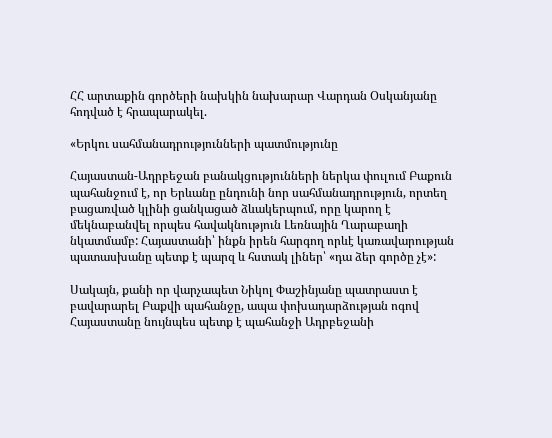ՀՀ արտաքին գործերի նախկին նախարար Վարդան Օսկանյանը հոդված է հրապարակել.

«Երկու սահմանադրությունների պատմությունը

Հայաստան-Ադրբեջան բանակցությունների ներկա փուլում Բաքուն պահանջում է, որ Երևանը ընդունի նոր սահմանադրություն, որտեղ բացառված կլինի ցանկացած ձևակերպում, որը կարող է մեկնաբանվել որպես հավակնություն Լեռնային Ղարաբաղի նկատմամբ: Հայաստանի՝ ինքն իրեն հարգող որևէ կառավարության պատասխանը պետք է պարզ և հստակ լիներ՝ «դա ձեր գործը չէ»:

Սակայն, քանի որ վարչապետ Նիկոլ Փաշինյանը պատրաստ է բավարարել Բաքվի պահանջը, ապա փոխադարձության ոգով Հայաստանը նույնպես պետք է պահանջի Ադրբեջանի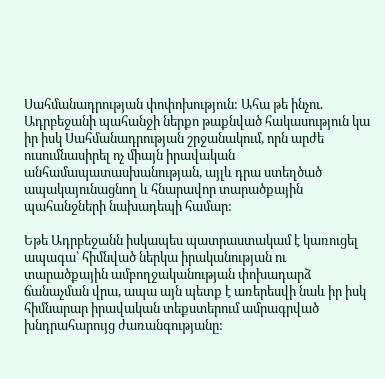Սահմանադրության փոփոխություն: Ահա թե ինչու. Ադրբեջանի պահանջի ներքո թաքնված հակասություն կա իր իսկ Սահմանադրության շրջանակում, որն արժե ուսումնասիրել ոչ միայն իրավական անհամապատասխանության, այլև դրա ստեղծած ապակայունացնող և հնարավոր տարածքային պահանջների նախադեպի համար:

Եթե Ադրբեջանն իսկապես պատրաստակամ է կառուցել ապագա՝ հիմնված ներկա իրականության ու տարածքային ամբողջականության փոխադարձ ճանաչման վրա, ապա այն պետք է առերեսվի նաև իր իսկ հիմնարար իրավական տեքստերում ամրագրված խնդրահարույց ժառանգությանը: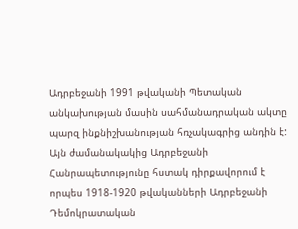Ադրբեջանի 1991 թվականի Պետական անկախության մասին սահմանադրական ակտը պարզ ինքնիշխանության հռչակագրից անդին է: Այն ժամանակակից Ադրբեջանի Հանրապետությունը հստակ դիրքավորում է որպես 1918-1920 թվականների Ադրբեջանի Դեմոկրատական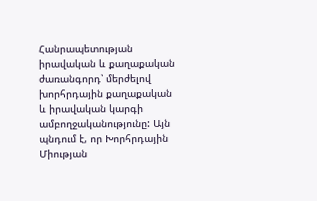Հանրապետության իրավական և քաղաքական ժառանգորդ՝ մերժելով խորհրդային քաղաքական և իրավական կարգի ամբողջականությունը: Այն պնդում է, որ Խորհրդային Միության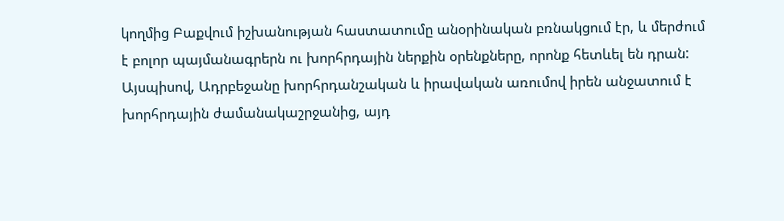կողմից Բաքվում իշխանության հաստատումը անօրինական բռնակցում էր, և մերժում է բոլոր պայմանագրերն ու խորհրդային ներքին օրենքները, որոնք հետևել են դրան: Այսպիսով, Ադրբեջանը խորհրդանշական և իրավական առումով իրեն անջատում է խորհրդային ժամանակաշրջանից, այդ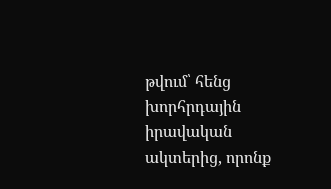թվում՝ հենց խորհրդային իրավական ակտերից, որոնք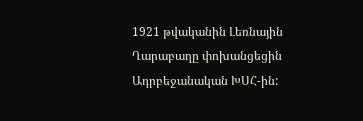1921 թվականին Լեռնային Ղարաբաղը փոխանցեցին Ադրբեջանական ԽՍՀ-ին: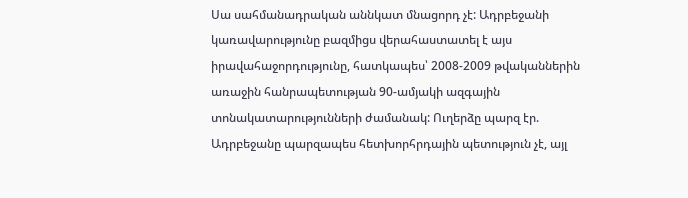Սա սահմանադրական աննկատ մնացորդ չէ: Ադրբեջանի կառավարությունը բազմիցս վերահաստատել է այս իրավահաջորդությունը, հատկապես՝ 2008-2009 թվականներին առաջին հանրապետության 90-ամյակի ազգային տոնակատարությունների ժամանակ: Ուղերձը պարզ էր. Ադրբեջանը պարզապես հետխորհրդային պետություն չէ, այլ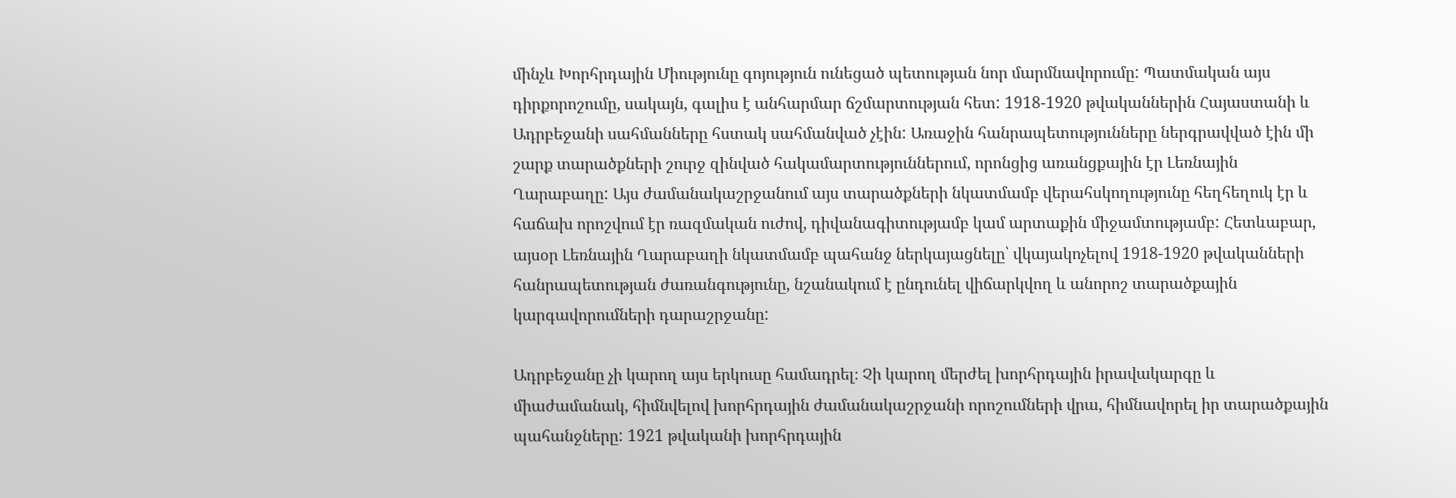մինչև Խորհրդային Միությունը գոյություն ունեցած պետության նոր մարմնավորումը: Պատմական այս դիրքորոշումը, սակայն, գալիս է անհարմար ճշմարտության հետ: 1918-1920 թվականներին Հայաստանի և Ադրբեջանի սահմանները հստակ սահմանված չէին: Առաջին հանրապետությունները ներգրավված էին մի շարք տարածքների շուրջ զինված հակամարտություններում, որոնցից առանցքային էր Լեռնային Ղարաբաղը: Այս ժամանակաշրջանում այս տարածքների նկատմամբ վերահսկողությունը հեղհեղուկ էր և հաճախ որոշվում էր ռազմական ուժով, դիվանագիտությամբ կամ արտաքին միջամտությամբ: Հետևաբար, այսօր Լեռնային Ղարաբաղի նկատմամբ պահանջ ներկայացնելը՝ վկայակոչելով 1918-1920 թվականների հանրապետության ժառանգությունը, նշանակում է ընդունել վիճարկվող և անորոշ տարածքային կարգավորումների դարաշրջանը:

Ադրբեջանը չի կարող այս երկուսը համադրել։ Չի կարող մերժել խորհրդային իրավակարգը և միաժամանակ, հիմնվելով խորհրդային ժամանակաշրջանի որոշումների վրա, հիմնավորել իր տարածքային պահանջները: 1921 թվականի խորհրդային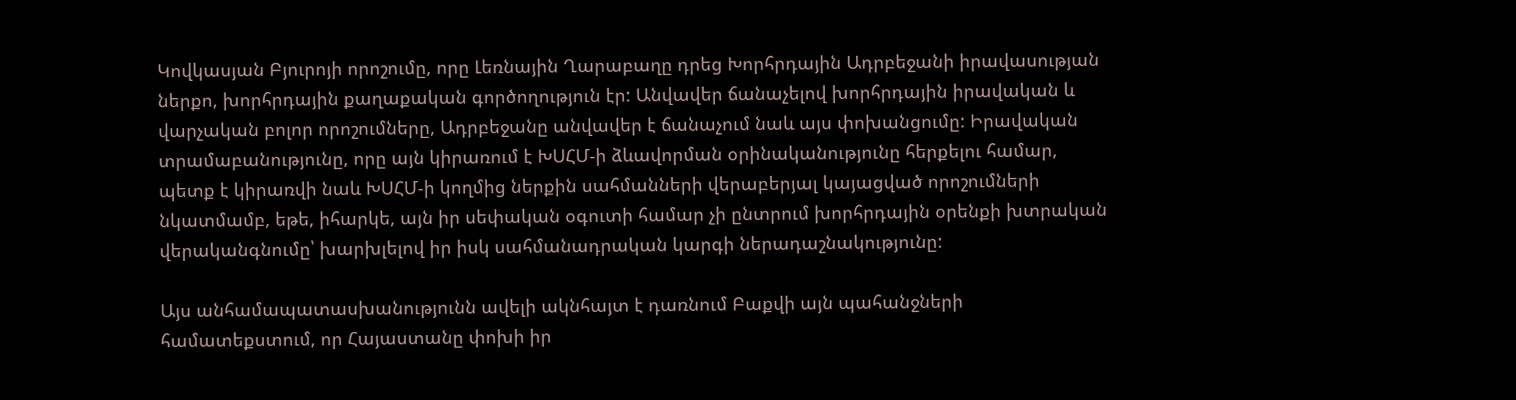Կովկասյան Բյուրոյի որոշումը, որը Լեռնային Ղարաբաղը դրեց Խորհրդային Ադրբեջանի իրավասության ներքո, խորհրդային քաղաքական գործողություն էր: Անվավեր ճանաչելով խորհրդային իրավական և վարչական բոլոր որոշումները, Ադրբեջանը անվավեր է ճանաչում նաև այս փոխանցումը: Իրավական տրամաբանությունը, որը այն կիրառում է ԽՍՀՄ-ի ձևավորման օրինականությունը հերքելու համար, պետք է կիրառվի նաև ԽՍՀՄ-ի կողմից ներքին սահմանների վերաբերյալ կայացված որոշումների նկատմամբ, եթե, իհարկե, այն իր սեփական օգուտի համար չի ընտրում խորհրդային օրենքի խտրական վերականգնումը՝ խարխլելով իր իսկ սահմանադրական կարգի ներադաշնակությունը:

Այս անհամապատասխանությունն ավելի ակնհայտ է դառնում Բաքվի այն պահանջների համատեքստում, որ Հայաստանը փոխի իր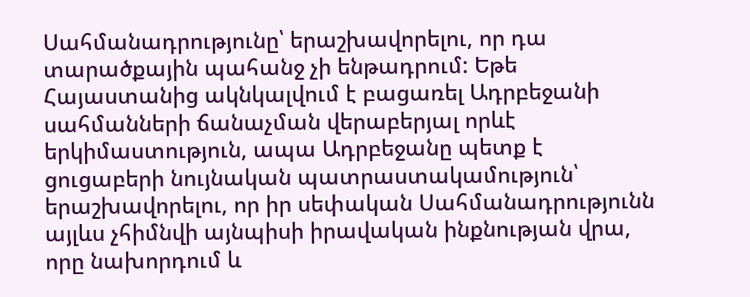Սահմանադրությունը՝ երաշխավորելու, որ դա տարածքային պահանջ չի ենթադրում: Եթե Հայաստանից ակնկալվում է բացառել Ադրբեջանի սահմանների ճանաչման վերաբերյալ որևէ երկիմաստություն, ապա Ադրբեջանը պետք է ցուցաբերի նույնական պատրաստակամություն՝ երաշխավորելու, որ իր սեփական Սահմանադրությունն այլևս չհիմնվի այնպիսի իրավական ինքնության վրա, որը նախորդում և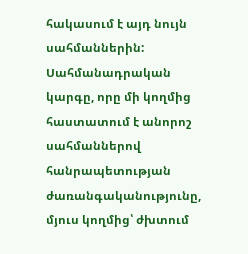հակասում է այդ նույն սահմաններին: Սահմանադրական կարգը, որը մի կողմից հաստատում է անորոշ սահմաններով հանրապետության ժառանգականությունը, մյուս կողմից՝ ժխտում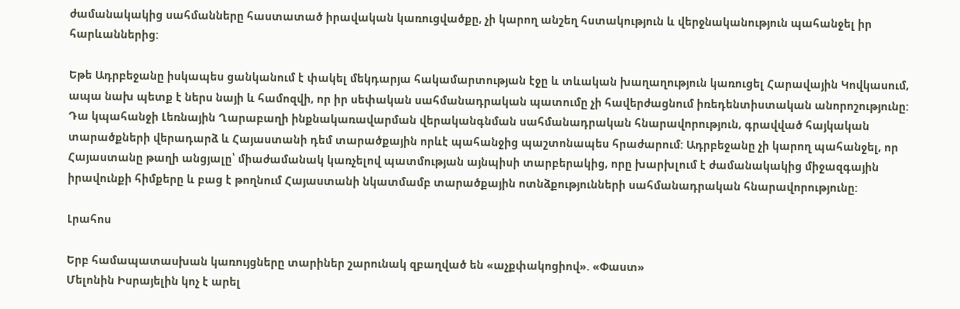ժամանակակից սահմանները հաստատած իրավական կառուցվածքը, չի կարող անշեղ հստակություն և վերջնականություն պահանջել իր հարևաններից:

Եթե Ադրբեջանը իսկապես ցանկանում է փակել մեկդարյա հակամարտության էջը և տևական խաղաղություն կառուցել Հարավային Կովկասում, ապա նախ պետք է ներս նայի և համոզվի, որ իր սեփական սահմանադրական պատումը չի հավերժացնում իռեդենտիստական անորոշությունը: Դա կպահանջի Լեռնային Ղարաբաղի ինքնակառավարման վերականգնման սահմանադրական հնարավորություն, գրավված հայկական տարածքների վերադարձ և Հայաստանի դեմ տարածքային որևէ պահանջից պաշտոնապես հրաժարում: Ադրբեջանը չի կարող պահանջել, որ Հայաստանը թաղի անցյալը՝ միաժամանակ կառչելով պատմության այնպիսի տարբերակից, որը խարխլում է ժամանակակից միջազգային իրավունքի հիմքերը և բաց է թողնում Հայաստանի նկատմամբ տարածքային ոտնձքությունների սահմանադրական հնարավորությունը:

Լրահոս

Երբ համապատասխան կառույցները տարիներ շարունակ զբաղված են «աչքփակոցիով». «Փաստ»
Մելոնին Իսրայելին կոչ է արել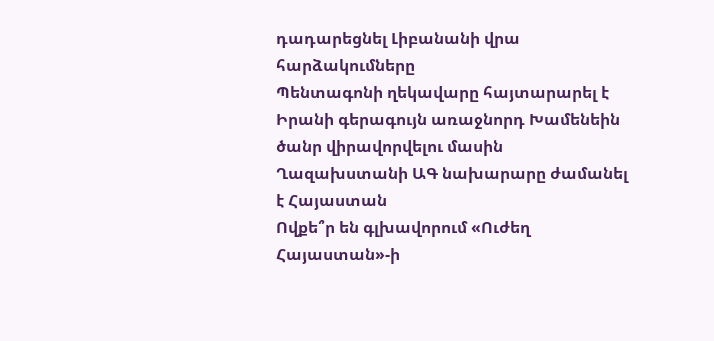դադարեցնել Լիբանանի վրա հարձակումները
Պենտագոնի ղեկավարը հայտարարել է Իրանի գերագույն առաջնորդ Խամենեին ծանր վիրավորվելու մասին
Ղազախստանի ԱԳ նախարարը ժամանել է Հայաստան
Ովքե՞ր են գլխավորում «Ուժեղ Հայաստան»-ի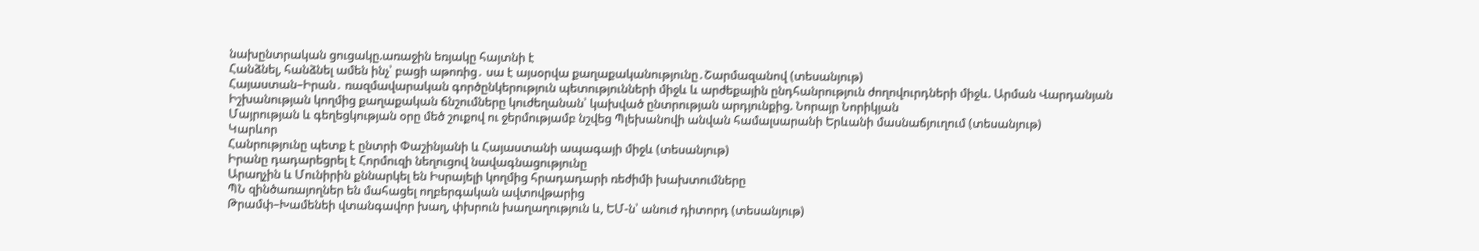նախընտրական ցուցակը.առաջին եռյակը հայտնի է
Հանձնել, հանձնել ամեն ինչ՝ բացի աթոռից․ սա է այսօրվա քաղաքականությունը․Շարմազանով (տեսանյութ)
Հայաստան–Իրան․ ռազմավարական գործընկերություն պետությունների միջև և արժեքային ընդհանրություն ժողովուրդների միջև. Արման Վարդանյան
Իշխանության կողմից քաղաքական ճնշումները կուժեղանան՝ կախված ընտրության արդյունքից. Նորայր Նորիկյան
Մայրության և գեղեցկության օրը մեծ շուքով ու ջերմությամբ նշվեց Պլեխանովի անվան համալսարանի Երևանի մասնաճյուղում (տեսանյութ)
Կարևոր
Հանրությունը պետք է ընտրի Փաշինյանի և Հայաստանի ապագայի միջև (տեսանյութ)
Իրանը դադարեցրել է Հորմուզի նեղուցով նավագնացությունը
Արաղչին և Մունիրին քննարկել են Իսրայելի կողմից հրադադարի ռեժիմի խախտումները
ՊՆ զինծառայողներ են մահացել ողբերգական ավտովթարից
Թրամփ–Խամենեի վտանգավոր խաղ, փխրուն խաղաղություն և, ԵՄ-ն՝ անուժ դիտորդ (տեսանյութ)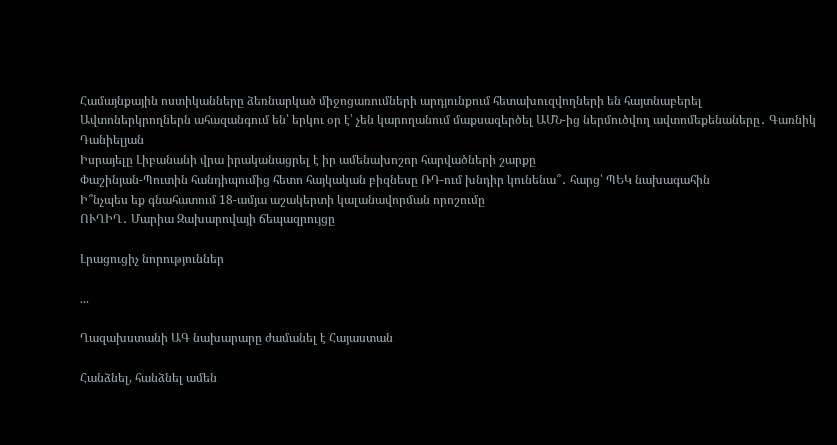Համայնքային ոստիկանները ձեռնարկած միջոցառումների արդյունքում հետախուզվողների են հայտնաբերել
Ավտոներկրողներն ահազանգում են՝ երկու օր է՝ չեն կարողանում մաքսազերծել ԱՄՆ-ից ներմուծվող ավտոմեքենաները․ Գառնիկ Դանիելյան
Իսրայելը Լիբանանի վրա իրականացրել է իր ամենախոշոր հարվածների շարքը
Փաշինյան-Պուտին հանդիպումից հետո հայկական բիզնեսը ՌԴ-ում խնդիր կունենա՞․ հարց՝ ՊԵԿ նախագահին
Ի՞նչպես եք գնահատում 18-ամյա աշակերտի կալանավորման որոշումը
ՈՒՂԻՂ․ Մարիա Զախարովայի ճեպազրույցը

Լրացուցիչ նորություններ

...

Ղազախստանի ԱԳ նախարարը ժամանել է Հայաստան

Հանձնել, հանձնել ամեն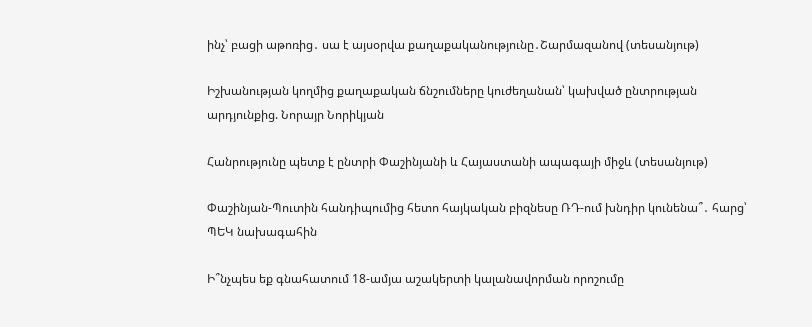ինչ՝ բացի աթոռից․ սա է այսօրվա քաղաքականությունը․Շարմազանով (տեսանյութ)

Իշխանության կողմից քաղաքական ճնշումները կուժեղանան՝ կախված ընտրության արդյունքից. Նորայր Նորիկյան

Հանրությունը պետք է ընտրի Փաշինյանի և Հայաստանի ապագայի միջև (տեսանյութ)

Փաշինյան-Պուտին հանդիպումից հետո հայկական բիզնեսը ՌԴ-ում խնդիր կունենա՞․ հարց՝ ՊԵԿ նախագահին

Ի՞նչպես եք գնահատում 18-ամյա աշակերտի կալանավորման որոշումը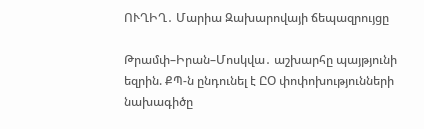ՈՒՂԻՂ․ Մարիա Զախարովայի ճեպազրույցը

Թրամփ–Իրան–Մոսկվա․ աշխարհը պայթյունի եզրին. ՔՊ-ն ընդունել է ԸՕ փոփոխությունների նախագիծը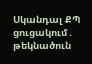Սկանդալ ՔՊ ցուցակում․ թեկնածուն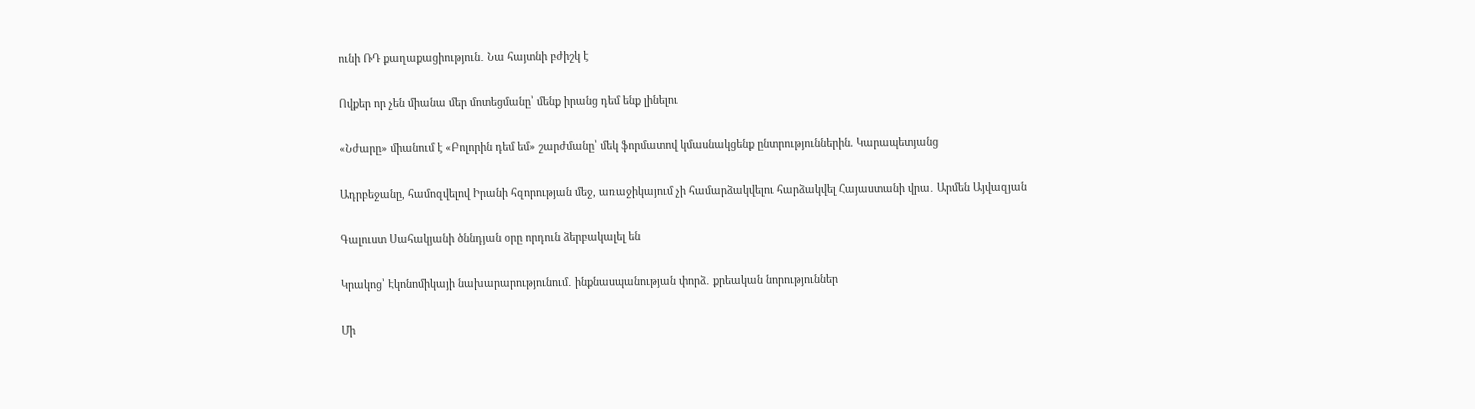ունի ՌԴ քաղաքացիություն․ Նա հայտնի բժիշկ է

Ովքեր որ չեն միանա մեր մոտեցմանը՝ մենք իրանց դեմ ենք լինելու

«Նժարը» միանում է «Բոլորին դեմ եմ» շարժմանը՝ մեկ ֆորմատով կմասնակցենք ընտրություններին. Կարապետյանց

Ադրբեջանը, համոզվելով Իրանի հզորության մեջ, առաջիկայում չի համարձակվելու հարձակվել Հայաստանի վրա․ Արմեն Այվազյան

Գալուստ Սահակյանի ծննդյան օրը որդուն ձերբակալել են

Կրակոց՝ Էկոնոմիկայի նախարարությունում․ ինքնասպանության փորձ․ քրեական նորություններ

Մի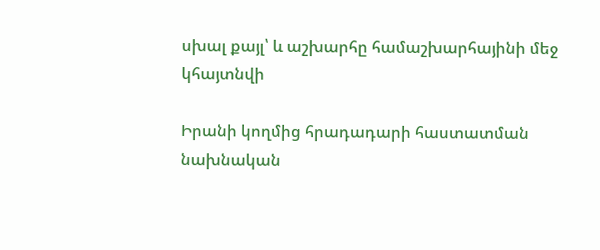սխալ քայլ՝ և աշխարհը համաշխարհայինի մեջ կհայտնվի

Իրանի կողմից հրադադարի հաստատման նախնական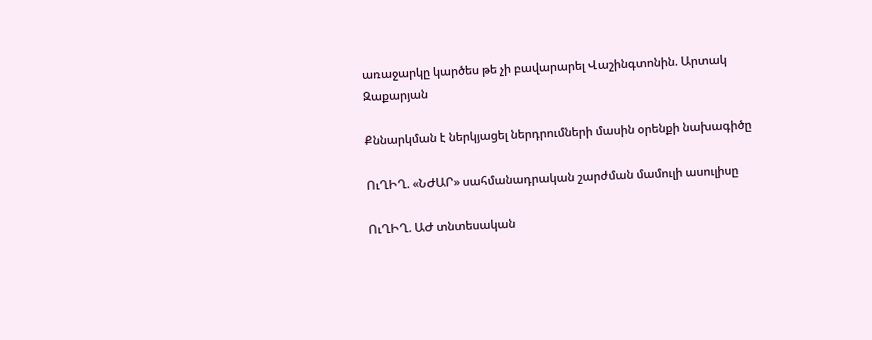առաջարկը կարծես թե չի բավարարել Վաշինգտոնին. Արտակ Զաքարյան

Քննարկման է ներկյացել ներդրումների մասին օրենքի նախագիծը

ՈւՂԻՂ. «ՆԺԱՐ» սահմանադրական շարժման մամուլի ասուլիսը

ՈւՂԻՂ. ԱԺ տնտեսական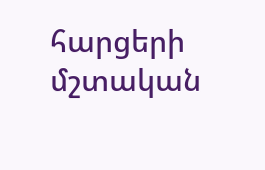հարցերի մշտական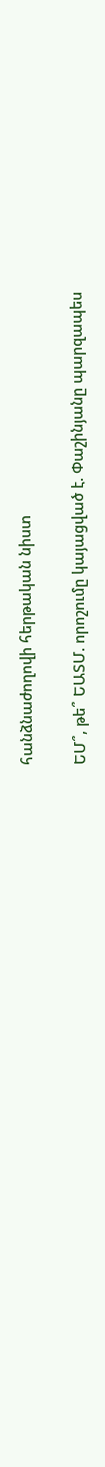հանձնաժողովի հերթական նիստ

ԵՄ՞, թե՞ ԵԱՏՄ. որոշումը կայացված է. Փաշինյանը պարզապես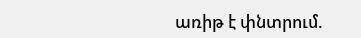առիթ է փնտրում.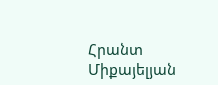Հրանտ Միքայելյան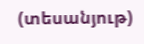(տեսանյութ)